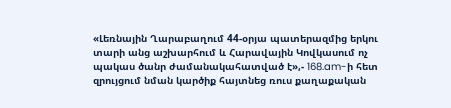«Լեռնային Ղարաբաղում 44-օրյա պատերազմից երկու տարի անց աշխարհում և Հարավային Կովկասում ոչ պակաս ծանր ժամանակահատված է»,- 168.am-ի հետ զրույցում նման կարծիք հայտնեց ռուս քաղաքական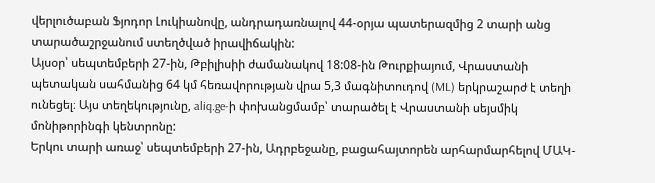վերլուծաբան Ֆյոդոր Լուկիանովը, անդրադառնալով 44-օրյա պատերազմից 2 տարի անց տարածաշրջանում ստեղծված իրավիճակին:
Այսօր՝ սեպտեմբերի 27-ին, Թբիլիսիի ժամանակով 18:08-ին Թուրքիայում, Վրաստանի պետական սահմանից 64 կմ հեռավորության վրա 5,3 մագնիտուդով (ML) երկրաշարժ է տեղի ունեցել։ Այս տեղեկությունը, aliq.ge-ի փոխանցմամբ՝ տարածել է Վրաստանի սեյսմիկ մոնիթորինգի կենտրոնը:
Երկու տարի առաջ՝ սեպտեմբերի 27-ին, Ադրբեջանը, բացահայտորեն արհարմարհելով ՄԱԿ-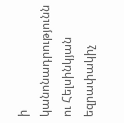ի կանոնադրությունն ու Հելսինկյան եզրափակիչ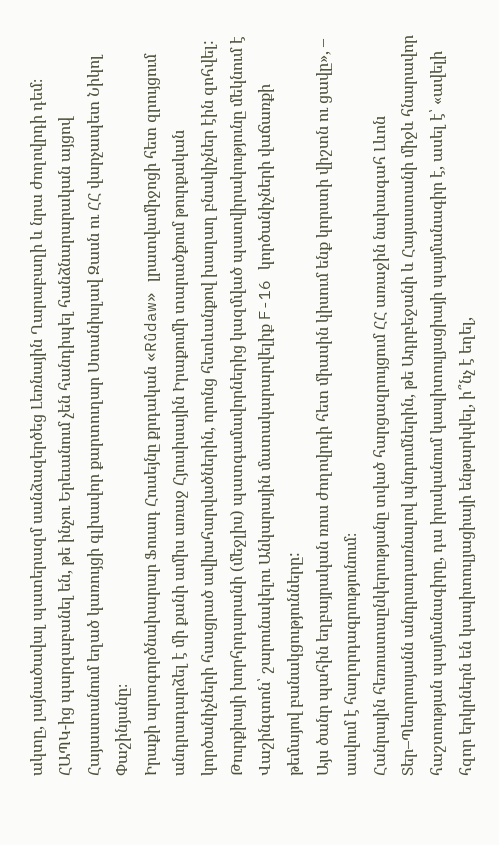ակտը, լայնածավալ պատերազմ սանձազերծեց Լեռնային Ղարաբաղի և նրա ժողովրդի դեմ։
ՀԱՊԿ-ից պարզաբանել են, թե ինչու Երեւանում չեն հանդիպել հանձնարարական այցով Հայաստանում եղած կառույցի գլխավոր քարտուղար Ստանիսլավ Զասն ու ՀՀ վարչապետ Նիկոլ Փաշինյանը։
Իրաքի արտգործնախարար Ֆուադ Հուսեյնը քրդական «Rûdaw» լրատվամիջոցի հետ զրույցում անդրադարձել է մի քանի ամիս առաջ Հյուսիսային Իրաքումի տարածքում թուրքական կործանիչների հասցրած ավիահարվածներին, որոնց հետևանքով խաղաղ բնակիչներ էին զոհվել:
Թուրքիայի խորհրդարանի (մեջլիս) պատգամավորներից կազմված պատվիրակությունը մեկնում է Վաշինգտոն՝ շարունակելու Անկարային մատակարարվելիք F-16 կործանիչների վաճառքի թեմայով բանակցությունները:
Այս ծանր պահին եղբայրական ռուս ժողովրդի հետ միասին կիսում ենք կորստի վիշտն ու ցավը», – ասվում է հաղորդագրությունում։
Հանրային հեռուստաընկերությանը տված հարցազրույցում ՀՀ առաջին նախագահ Լևոն Տեր–Պետրոսյանն անդրադառնալով պնդումներին, թե Ադրբեջանի և Հայաստանի միջև հնարավոր հաշտության պայմանագիրը, դա իրականում կապիտուլյացիայի պայմանագիր է, ասել է՝ «ավելի հզոր երկրներն են կապիտուլյացիայի ենթարկվել, ի՞նչ է եղել,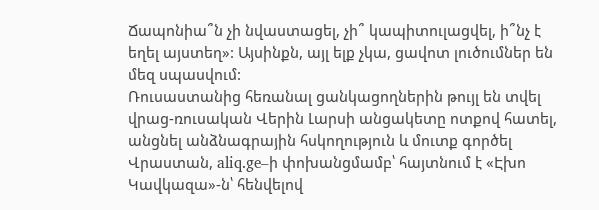Ճապոնիա՞ն չի նվաստացել, չի՞ կապիտուլացվել, ի՞նչ է եղել այստեղ»: Այսինքն, այլ ելք չկա, ցավոտ լուծումներ են մեզ սպասվում:
Ռուսաստանից հեռանալ ցանկացողներին թույլ են տվել վրաց-ռուսական Վերին Լարսի անցակետը ոտքով հատել, անցնել անձնագրային հսկողություն և մուտք գործել Վրաստան, aliq.ge–ի փոխանցմամբ՝ հայտնում է «Էխո Կավկազա»-ն՝ հենվելով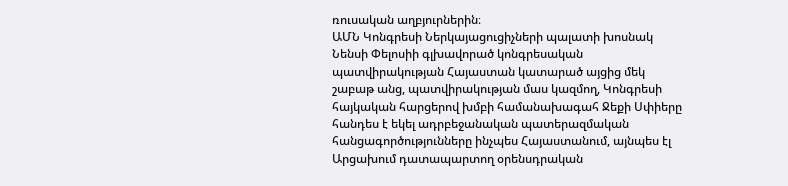ռուսական աղբյուրներին։
ԱՄՆ Կոնգրեսի Ներկայացուցիչների պալատի խոսնակ Նենսի Փելոսիի գլխավորած կոնգրեսական պատվիրակության Հայաստան կատարած այցից մեկ շաբաթ անց, պատվիրակության մաս կազմող, Կոնգրեսի հայկական հարցերով խմբի համանախագահ Ջեքի Սփիերը հանդես է եկել ադրբեջանական պատերազմական հանցագործությունները ինչպես Հայաստանում, այնպես էլ Արցախում դատապարտող օրենսդրական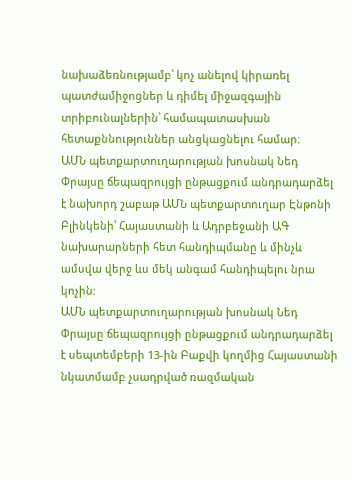նախաձեռնությամբ՝ կոչ անելով կիրառել պատժամիջոցներ և դիմել միջազգային տրիբունալներին՝ համապատասխան հետաքննություններ անցկացնելու համար։
ԱՄՆ պետքարտուղարության խոսնակ Նեդ Փրայսը ճեպազրույցի ընթացքում անդրադարձել է նախորդ շաբաթ ԱՄՆ պետքարտուղար Էնթոնի Բլինկենի՝ Հայաստանի և Ադրբեջանի ԱԳ նախարարների հետ հանդիպմանը և մինչև ամսվա վերջ ևս մեկ անգամ հանդիպելու նրա կոչին:
ԱՄՆ պետքարտուղարության խոսնակ Նեդ Փրայսը ճեպազրույցի ընթացքում անդրադարձել է սեպտեմբերի 13-ին Բաքվի կողմից Հայաստանի նկատմամբ չսադրված ռազմական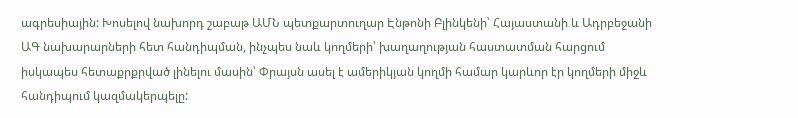ագրեսիային: Խոսելով նախորդ շաբաթ ԱՄՆ պետքարտուղար Էնթոնի Բլինկենի՝ Հայաստանի և Ադրբեջանի ԱԳ նախարարների հետ հանդիպման, ինչպես նաև կողմերի՝ խաղաղության հաստատման հարցում իսկապես հետաքրքրված լինելու մասին՝ Փրայսն ասել է ամերիկյան կողմի համար կարևոր էր կողմերի միջև հանդիպում կազմակերպելը: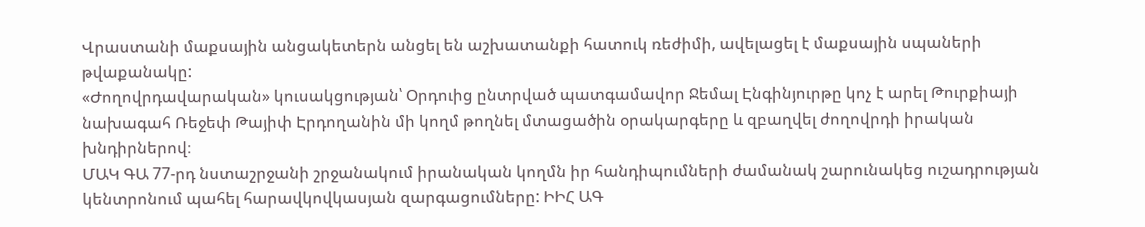Վրաստանի մաքսային անցակետերն անցել են աշխատանքի հատուկ ռեժիմի, ավելացել է մաքսային սպաների թվաքանակը:
«Ժողովրդավարական» կուսակցության՝ Օրդուից ընտրված պատգամավոր Ջեմալ Էնգինյուրթը կոչ է արել Թուրքիայի նախագահ Ռեջեփ Թայիփ Էրդողանին մի կողմ թողնել մտացածին օրակարգերը և զբաղվել ժողովրդի իրական խնդիրներով։
ՄԱԿ ԳԱ 77-րդ նստաշրջանի շրջանակում իրանական կողմն իր հանդիպումների ժամանակ շարունակեց ուշադրության կենտրոնում պահել հարավկովկասյան զարգացումները: ԻԻՀ ԱԳ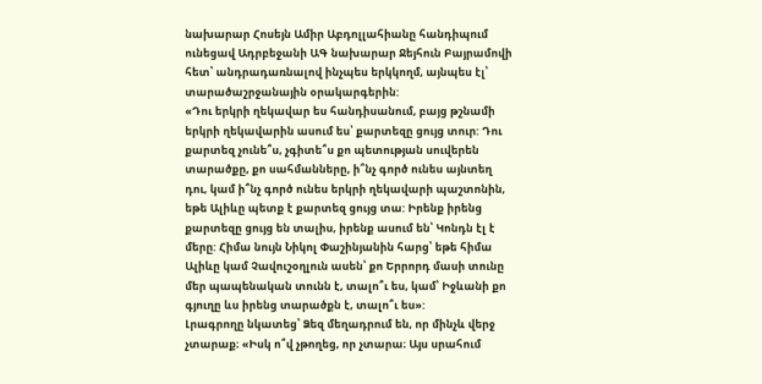նախարար Հոսեյն Ամիր Աբդոլլահիանը հանդիպում ունեցավ Ադրբեջանի ԱԳ նախարար Ջեյհուն Բայրամովի հետ՝ անդրադառնալով ինչպես երկկողմ, այնպես էլ՝ տարածաշրջանային օրակարգերին:
«Դու երկրի ղեկավար ես հանդիսանում, բայց թշնամի երկրի ղեկավարին ասում ես՝ քարտեզը ցույց տուր: Դու քարտեզ չունե՞ս, չգիտե՞ս քո պետության սուվերեն տարածքը, քո սահմանները, ի՞նչ գործ ունես այնտեղ դու, կամ ի՞նչ գործ ունես երկրի ղեկավարի պաշտոնին, եթե Ալիևը պետք է քարտեզ ցույց տա: Իրենք իրենց քարտեզը ցույց են տալիս, իրենք ասում են՝ Կոնդն էլ է մերը: Հիմա նույն Նիկոլ Փաշինյանին հարց՝ եթե հիմա Ալիևը կամ Չավուշօղլուն ասեն՝ քո Երրորդ մասի տունը մեր պապենական տունն է, տալո՞ւ ես, կամ՝ Իջևանի քո գյուղը ևս իրենց տարածքն է, տալո՞ւ ես»:
Լրագրողը նկատեց՝ Ձեզ մեղադրում են, որ մինչև վերջ չտարաք։ «Իսկ ո՞վ չթողեց, որ չտարա։ Այս սրահում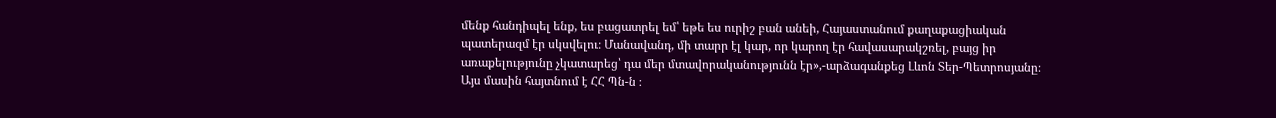մենք հանդիպել ենք, ես բացատրել եմ՝ եթե ես ուրիշ բան անեի, Հայաստանում քաղաքացիական պատերազմ էր սկսվելու։ Մանավանդ, մի տարր էլ կար, որ կարող էր հավասարակշռել, բայց իր առաքելությունը չկատարեց՝ դա մեր մտավորականությունն էր»,-արձագանքեց Լևոն Տեր-Պետրոսյանը։
Այս մասին հայտնում է ՀՀ Պն-ն ։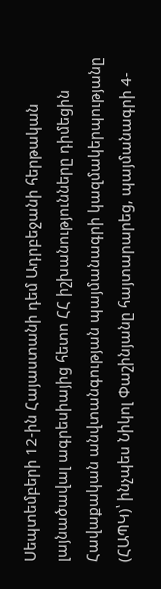Սեպտեմբերի 12-ին Հայաստանի դեմ Ադրբեջանի հերթական լայնածավալ ագրեսիայից հետո ՀՀ իշխանությունները դիմեցին Հավաքական անվտանգության պայմանագրի կազմակերպությանը (ՀԱՊԿ)՝ ինչպես Նիկոլ Փաշինյանը հայտարարեց, պայմանագրի 4-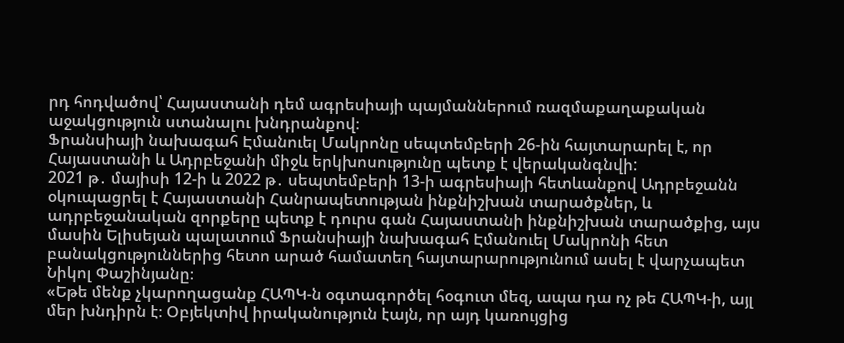րդ հոդվածով՝ Հայաստանի դեմ ագրեսիայի պայմաններում ռազմաքաղաքական աջակցություն ստանալու խնդրանքով։
Ֆրանսիայի նախագահ Էմանուել Մակրոնը սեպտեմբերի 26-ին հայտարարել է, որ Հայաստանի և Ադրբեջանի միջև երկխոսությունը պետք է վերականգնվի:
2021 թ․ մայիսի 12-ի և 2022 թ․ սեպտեմբերի 13-ի ագրեսիայի հետևանքով Ադրբեջանն օկուպացրել է Հայաստանի Հանրապետության ինքնիշխան տարածքներ, և ադրբեջանական զորքերը պետք է դուրս գան Հայաստանի ինքնիշխան տարածքից, այս մասին Ելիսեյան պալատում Ֆրանսիայի նախագահ Էմանուել Մակրոնի հետ բանակցություններից հետո արած համատեղ հայտարարությունում ասել է վարչապետ Նիկոլ Փաշինյանը։
«Եթե մենք չկարողացանք ՀԱՊԿ-ն օգտագործել հօգուտ մեզ, ապա դա ոչ թե ՀԱՊԿ-ի, այլ մեր խնդիրն է։ Օբյեկտիվ իրականություն էայն, որ այդ կառույցից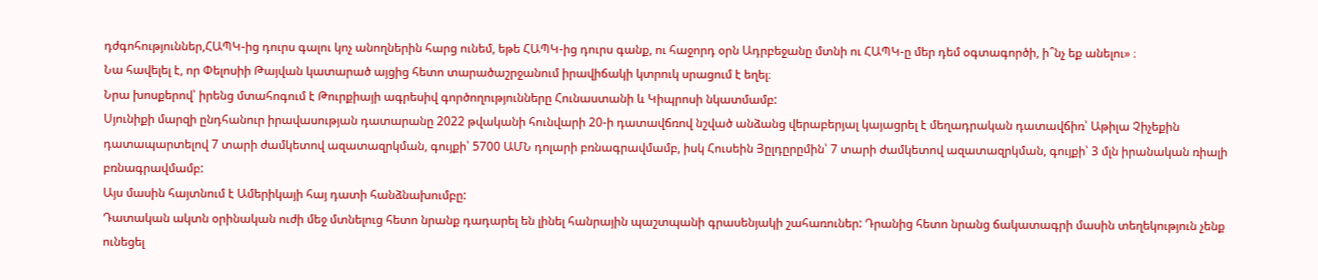դժգոհություններ,ՀԱՊԿ-ից դուրս գալու կոչ անողներին հարց ունեմ, եթե ՀԱՊԿ-ից դուրս գանք, ու հաջորդ օրն Ադրբեջանը մտնի ու ՀԱՊԿ-ը մեր դեմ օգտագործի, ի՞նչ եք անելու» ։
Նա հավելել է, որ Փելոսիի Թայվան կատարած այցից հետո տարածաշրջանում իրավիճակի կտրուկ սրացում է եղել։
Նրա խոսքերով՝ իրենց մտահոգում է Թուրքիայի ագրեսիվ գործողությունները Հունաստանի և Կիպրոսի նկատմամբ:
Սյունիքի մարզի ընդհանուր իրավասության դատարանը 2022 թվականի հունվարի 20-ի դատավճռով նշված անձանց վերաբերյալ կայացրել է մեղադրական դատավճիռ՝ Աթիլա Չիչեքին դատապարտելով 7 տարի ժամկետով ազատազրկման, գույքի՝ 5700 ԱՄՆ դոլարի բռնագրավմամբ, իսկ Հուսեին Յըլդըրըմին՝ 7 տարի ժամկետով ազատազրկման, գույքի՝ 3 մլն իրանական ռիալի բռնագրավմամբ:
Այս մասին հայտնում է Ամերիկայի հայ դատի հանձնախումբը:
Դատական ակտն օրինական ուժի մեջ մտնելուց հետո նրանք դադարել են լինել հանրային պաշտպանի գրասենյակի շահառուներ: Դրանից հետո նրանց ճակատագրի մասին տեղեկություն չենք ունեցել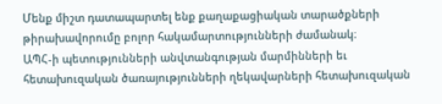Մենք միշտ դատապարտել ենք քաղաքացիական տարածքների թիրախավորումը բոլոր հակամարտությունների ժամանակ։
ԱՊՀ-ի պետությունների անվտանգության մարմինների եւ հետախուզական ծառայությունների ղեկավարների հետախուզական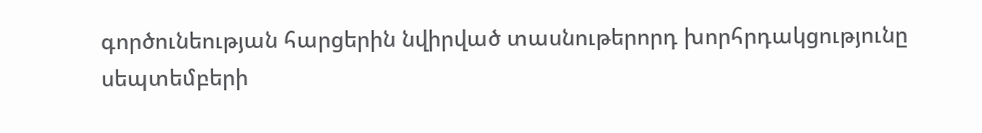գործունեության հարցերին նվիրված տասնութերորդ խորհրդակցությունը սեպտեմբերի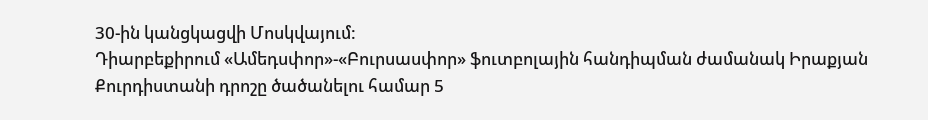30-ին կանցկացվի Մոսկվայում:
Դիարբեքիրում «Ամեդսփոր»-«Բուրսասփոր» ֆուտբոլային հանդիպման ժամանակ Իրաքյան Քուրդիստանի դրոշը ծածանելու համար 5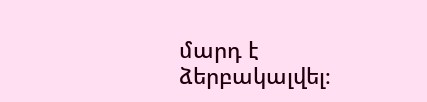մարդ է ձերբակալվել։